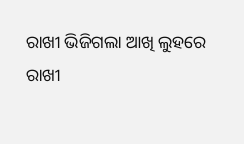ରାଖୀ ଭିଜିଗଲା ଆଖି ଲୁହରେ
ରାଖୀ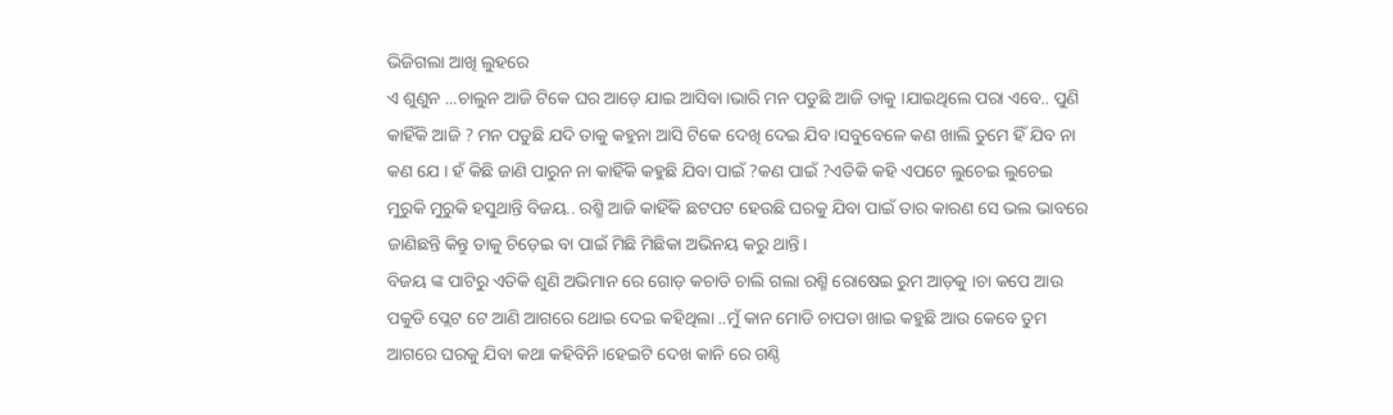ଭିଜିଗଲା ଆଖି ଲୁହରେ
ଏ ଶୁଣୁନ ...ଚାଲୁନ ଆଜି ଟିକେ ଘର ଆଡ଼େ ଯାଇ ଆସିବା।ଭାରି ମନ ପଡୁଛି ଆଜି ତାକୁ ।ଯାଇଥିଲେ ପରା ଏବେ.. ପୁଣି କାହିଁକି ଆଜି ? ମନ ପଡୁଛି ଯଦି ତାକୁ କହୁନା ଆସି ଟିକେ ଦେଖି ଦେଇ ଯିବ ।ସବୁବେଳେ କଣ ଖାଲି ତୁମେ ହିଁ ଯିବ ନା କଣ ଯେ । ହଁ କିଛି ଜାଣି ପାରୁନ ନା କାହିଁକି କହୁଛି ଯିବା ପାଇଁ ?କଣ ପାଇଁ ?ଏତିକି କହି ଏପଟେ ଲୁଚେଇ ଲୁଚେଇ ମୁରୁକି ମୁରୁକି ହସୁଥାନ୍ତି ବିଜୟ.. ରଶ୍ମି ଆଜି କାହିଁକି ଛଟପଟ ହେଉଛି ଘରକୁ ଯିବା ପାଇଁ ତାର କାରଣ ସେ ଭଲ ଭାବରେ ଜାଣିଛନ୍ତି କିନ୍ତୁ ତାକୁ ଚିଡ଼େଇ ବା ପାଇଁ ମିଛି ମିଛିକା ଅଭିନୟ କରୁ ଥାନ୍ତି।
ବିଜୟ ଙ୍କ ପାଟିରୁ ଏତିକି ଶୁଣି ଅଭିମାନ ରେ ଗୋଡ଼ କଚାଡି ଚାଲି ଗଲା ରଶ୍ମି ରୋଷେଇ ରୁମ ଆଡ଼କୁ ।ଚା କପେ ଆଉ ପକୁଡି ପ୍ଲେଟ ଟେ ଆଣି ଆଗରେ ଥୋଇ ଦେଇ କହିଥିଲା ..ମୁଁ କାନ ମୋଡି ଚାପଡା ଖାଇ କହୁଛି ଆଉ କେବେ ତୁମ ଆଗରେ ଘରକୁ ଯିବା କଥା କହିବିନି।ହେଇଟି ଦେଖ କାନି ରେ ଗଣ୍ଠି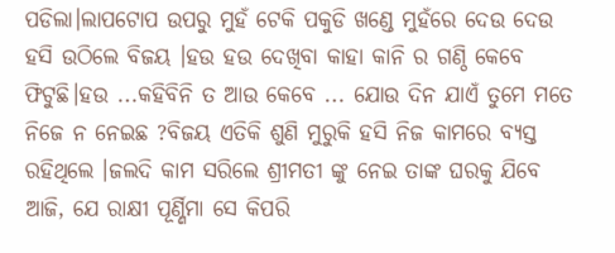ପଡିଲା।ଲାପଟୋପ ଉପରୁ ମୁହଁ ଟେକି ପକୁଡି ଖଣ୍ଡେ ମୁହଁରେ ଦେଉ ଦେଉ ହସି ଉଠିଲେ ବିଜୟ ।ହଉ ହଉ ଦେଖିବା କାହା କାନି ର ଗଣ୍ଠି କେବେ ଫିଟୁଛି।ହଉ ...କହିବିନି ତ ଆଉ କେବେ ... ଯୋଉ ଦିନ ଯାଏଁ ତୁମେ ମତେ ନିଜେ ନ ନେଇଛ ?ବିଜୟ ଏତିକି ଶୁଣି ମୁରୁକି ହସି ନିଜ କାମରେ ବ୍ୟସ୍ତ ରହିଥିଲେ ।ଜଲଦି କାମ ସରିଲେ ଶ୍ରୀମତୀ ଙ୍କୁ ନେଇ ତାଙ୍କ ଘରକୁ ଯିବେ ଆଜି, ଯେ ରାକ୍ଷୀ ପୂର୍ଣ୍ଣିମା ସେ କିପରି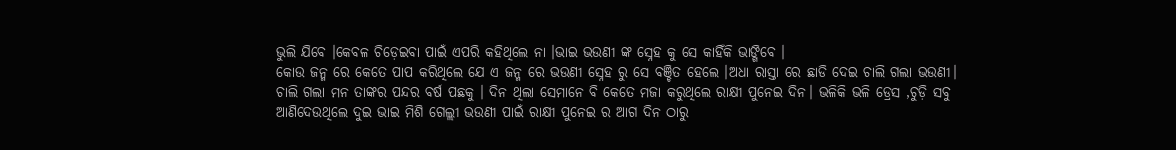ଭୁଲି ଯିବେ ।କେବଳ ଚିଡ଼େଇବା ପାଇଁ ଏପରି କହିଥିଲେ ନା ।ଭାଇ ଭଉଣୀ ଙ୍କ ସ୍ନେହ କୁ ସେ କାହିଁକି ଭାଙ୍ଗିବେ ।
କୋଉ ଜନ୍ମ ରେ କେତେ ପାପ କରିଥିଲେ ଯେ ଏ ଜନ୍ମ ରେ ଭଉଣୀ ସ୍ନେହ ରୁ ସେ ବଞ୍ଚିତ ହେଲେ ।ଅଧା ରାସ୍ତା ରେ ଛାଡି ଦେଇ ଚାଲି ଗଲା ଭଉଣୀ। ଚାଲି ଗଲା ମନ ତାଙ୍କର ପନ୍ଦର ବର୍ଷ ପଛକୁ । ଦିନ ଥିଲା ସେମାନେ ବି କେତେ ମଜା କରୁଥିଲେ ରାକ୍ଷୀ ପୁନେଇ ଦିନ। ଭଳିକି ଭଳି ଡ୍ରେସ ,ଚୁଡ଼ି ସବୁ ଆଣିଦେଉଥିଲେ ଦୁଇ ଭାଇ ମିଶି ଗେଲ୍ଲୀ ଭଉଣୀ ପାଇଁ ରାକ୍ଷୀ ପୁନେଇ ର ଆଗ ଦିନ ଠାରୁ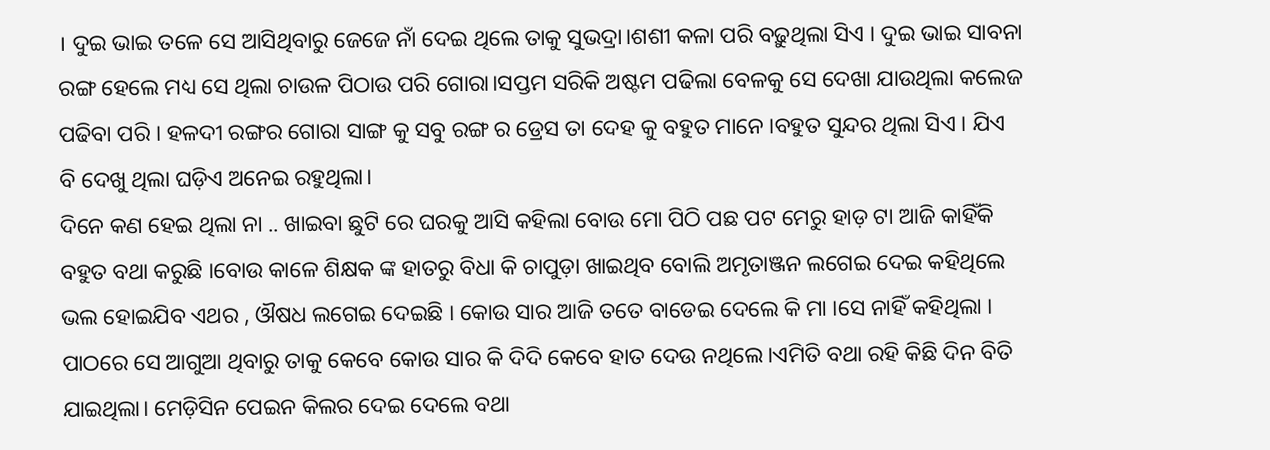। ଦୁଇ ଭାଇ ତଳେ ସେ ଆସିଥିବାରୁ ଜେଜେ ନାଁ ଦେଇ ଥିଲେ ତାକୁ ସୁଭଦ୍ରା।ଶଶୀ କଳା ପରି ବଢ଼ୁଥିଲା ସିଏ । ଦୁଇ ଭାଇ ସାବନା ରଙ୍ଗ ହେଲେ ମଧ୍ୟ ସେ ଥିଲା ଚାଉଳ ପିଠାଉ ପରି ଗୋରା।ସପ୍ତମ ସରିକି ଅଷ୍ଟମ ପଢିଲା ବେଳକୁ ସେ ଦେଖା ଯାଉଥିଲା କଲେଜ ପଢିବା ପରି । ହଳଦୀ ରଙ୍ଗର ଗୋରା ସାଙ୍ଗ କୁ ସବୁ ରଙ୍ଗ ର ଡ୍ରେସ ତା ଦେହ କୁ ବହୁତ ମାନେ ।ବହୁତ ସୁନ୍ଦର ଥିଲା ସିଏ । ଯିଏ ବି ଦେଖୁ ଥିଲା ଘଡ଼ିଏ ଅନେଇ ରହୁଥିଲା।
ଦିନେ କଣ ହେଇ ଥିଲା ନା .. ଖାଇବା ଛୁଟି ରେ ଘରକୁ ଆସି କହିଲା ବୋଉ ମୋ ପିଠି ପଛ ପଟ ମେରୁ ହାଡ଼ ଟା ଆଜି କାହିଁକି ବହୁତ ବଥା କରୁଛି ।ବୋଉ କାଳେ ଶିକ୍ଷକ ଙ୍କ ହାତରୁ ବିଧା କି ଚାପୁଡ଼ା ଖାଇଥିବ ବୋଲି ଅମୃତାଞ୍ଜନ ଲଗେଇ ଦେଇ କହିଥିଲେ ଭଲ ହୋଇଯିବ ଏଥର , ଔଷଧ ଲଗେଇ ଦେଇଛି । କୋଉ ସାର ଆଜି ତତେ ବାଡେଇ ଦେଲେ କି ମା ।ସେ ନାହିଁ କହିଥିଲା । ପାଠରେ ସେ ଆଗୁଆ ଥିବାରୁ ତାକୁ କେବେ କୋଉ ସାର କି ଦିଦି କେବେ ହାତ ଦେଉ ନଥିଲେ।ଏମିତି ବଥା ରହି କିଛି ଦିନ ବିତି ଯାଇଥିଲା। ମେଡ଼ିସିନ ପେଇନ କିଲର ଦେଇ ଦେଲେ ବଥା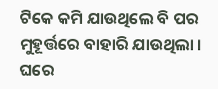ଟିକେ କମି ଯାଉଥିଲେ ବି ପର ମୁହୂର୍ତ୍ତରେ ବାହାରି ଯାଉଥିଲା । ଘରେ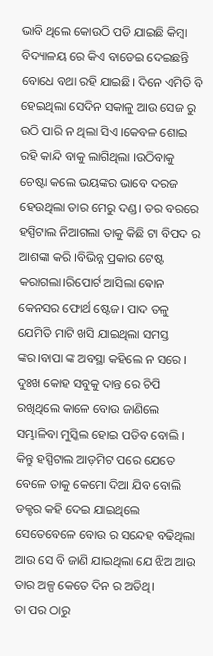ଭାବି ଥିଲେ କୋଉଠି ପଡି ଯାଇଛି କିମ୍ବା ବିଦ୍ୟାଳୟ ରେ କିଏ ବାଡେଇ ଦେଇଛନ୍ତି ବୋଧେ ବଥା ରହି ଯାଇଛି। ଦିନେ ଏମିତି ବି ହେଇଥିଲା ସେଦିନ ସକାଳୁ ଆଉ ସେଜ ରୁ ଉଠି ପାରି ନ ଥିଲା ସିଏ ।କେବଳ ଶୋଇ ରହି କାନ୍ଦି ବାକୁ ଲାଗିଥିଲା ।ଉଠିବାକୁ ଚେଷ୍ଟା କଲେ ଭୟଙ୍କର ଭାବେ ଦରଜ ହେଉଥିଲା ତାର ମେରୁ ଦଣ୍ଡ। ତର ବରରେ ହସ୍ପିଟାଲ ନିଆଗଲା ତାକୁ କିଛି ଟା ବିପଦ ର ଆଶଙ୍କା କରି ।ବିଭିନ୍ନ ପ୍ରକାର ଟେଷ୍ଟ କରାଗଲା।ରିପୋର୍ଟ ଆସିଲା ଵୋନ କେନସର ଫୋର୍ଥ ଷ୍ଟେଜ। ପାଦ ତଳୁ ଯେମିତି ମାଟି ଖସି ଯାଇଥିଲା ସମସ୍ତ ଙ୍କର।ବାପା ଙ୍କ ଅବସ୍ଥା କହିଲେ ନ ସରେ । ଦୁଃଖ କୋହ ସବୁକୁ ଦାନ୍ତ ରେ ଚିପି ରଖିଥିଲେ କାଳେ ବୋଉ ଜାଣିଲେ ସମ୍ଭାଳିବା ମୁସ୍କିଲ ହୋଇ ପଡିବ ବୋଲି । କିନ୍ତୁ ହସ୍ପିଟାଲ ଆଡ଼ମିଟ ପରେ ଯେତେ ବେଳେ ତାକୁ କେମୋ ଦିଆ ଯିବ ବୋଲି ଡକ୍ଟର କହି ଦେଇ ଯାଇଥିଲେ ସେତେବେଳେ ବୋଉ ର ସନ୍ଦେହ ବଢିଥିଲା ଆଉ ସେ ବି ଜାଣି ଯାଇଥିଲା ଯେ ଝିଅ ଆଉ ତାର ଅଳ୍ପ କେତେ ଦିନ ର ଅତିଥି।
ତା ପର ଠାରୁ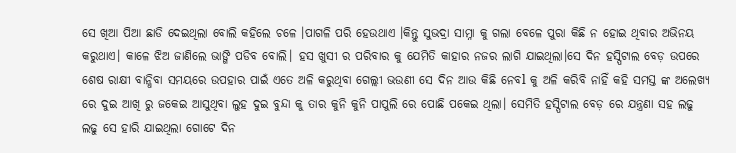ସେ ଖିଆ ପିଆ ଛାଡି ଦେଇଥିଲା ବୋଲି କହିଲେ ଚଳେ ।ପାଗଳି ପରି ହେଉଥାଏ ।କିନ୍ତୁ ସୁଭଦ୍ରା ସାମ୍ନା କୁ ଗଲା ବେଳେ ପୁରା କିଛି ନ ହୋଇ ଥିବାର ଅଭିନୟ କରୁଥାଏ। କାଳେ ଝିଅ ଜାଣିଲେ ଭାଙ୍ଗି ପଡିବ ବୋଲି। ହସ ଖୁସୀ ର ପରିବାର କୁ ଯେମିତି କାହାର ନଜର ଲାଗି ଯାଇଥିଲା।ସେ ଦିନ ହସ୍ପିଟାଲ ବେଡ଼ ଉପରେ ଶେଷ ରାକ୍ଷୀ ବାନ୍ଧିବା ସମୟରେ ଉପହାର ପାଇଁ ଏତେ ଅଳି କରୁଥିବା ଗେଲ୍ଲୀ ଭଉଣୀ ସେ ଦିନ ଆଉ କିଛି ନେବl କୁ ଅଳି କରିବି ନାହିଁ କହି ସମସ୍ତ ଙ୍କ ଅଲେଖ୍ୟ ରେ ଦୁଇ ଆଖି ରୁ ଜକେଇ ଆସୁଥିବା ଲୁହ ଦୁଇ ବୁନ୍ଦା କୁ ତାର କୁନି କୁନି ପାପୁଲି ରେ ପୋଛି ପକେଇ ଥିଲା। ସେମିତି ହସ୍ପିଟାଲ ବେଡ଼ ରେ ଯନ୍ତ୍ରଣା ସହ ଲଢୁ ଲଢୁ ସେ ହାରି ଯାଇଥିଲା ଗୋଟେ ଦିନ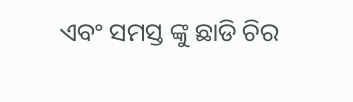ଏବଂ ସମସ୍ତ ଙ୍କୁ ଛାଡି ଚିର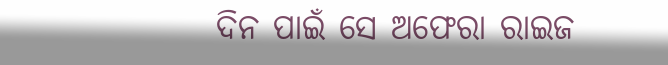ଦିନ ପାଇଁ ସେ ଅଫେରା ରାଇଜ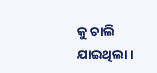କୁ ଚାଲି ଯାଇଥିଲା।